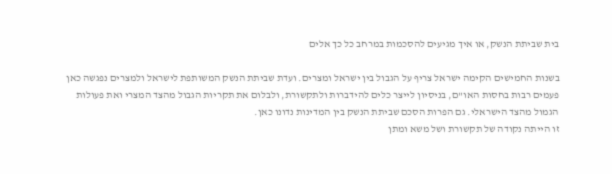בית שביתת הנשק, או איך מגיעים להסכמות במרחב כל כך אלים

בשנות החמישים הקימה ישראל צריף על הגבול בין ישראל ומצרים. ועדת שביתת הנשק המשותפת לישראל ולמצרים נפגשה כאן פעמים רבות בחסות האו"ם, בניסיון לייצר כלים להידברות ולתקשורת, ולבלום את תקריות הגבול מהצד המצרי ואת פעולות הגמול מהצד הישראלי. גם הפרות הסכם שביתת הנשק בין המדינות נדונו כאן.
זו הייתה נקודה של תקשורת ושל משא ומתן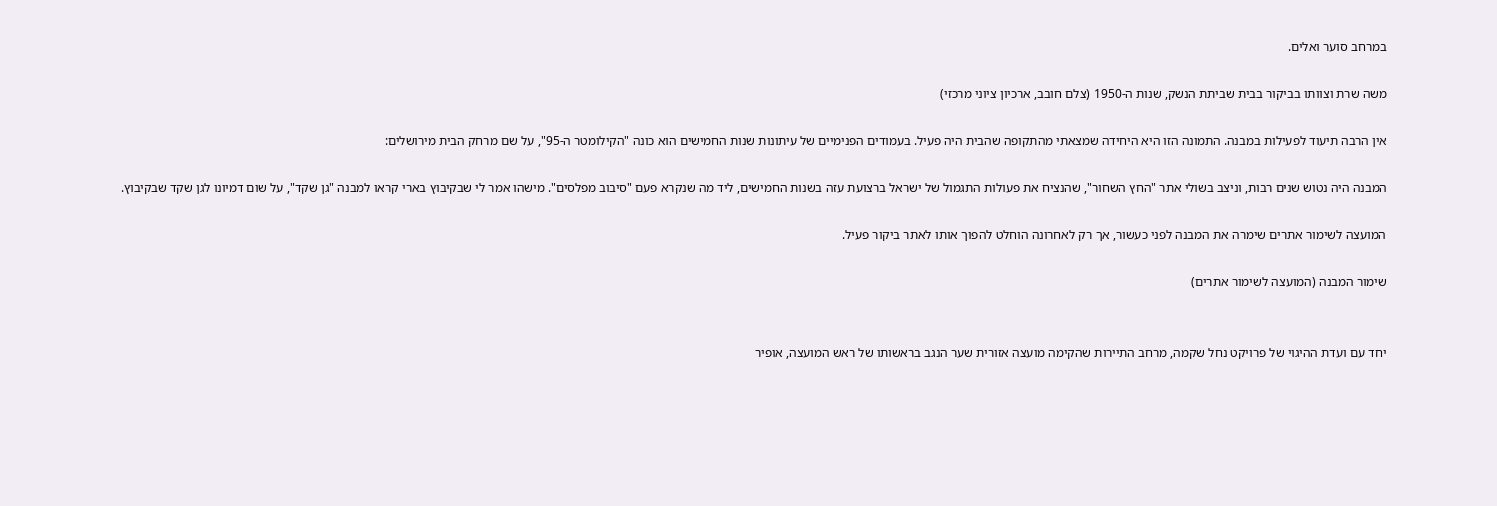במרחב סוער ואלים.

משה שרת וצוותו בביקור בבית שביתת הנשק, שנות ה-1950 (צלם חובב, ארכיון ציוני מרכזי)

אין הרבה תיעוד לפעילות במבנה. התמונה הזו היא היחידה שמצאתי מהתקופה שהבית היה פעיל. בעמודים הפנימיים של עיתונות שנות החמישים הוא כונה "הקילומטר ה-95", על שם מרחק הבית מירושלים:

המבנה היה נטוש שנים רבות, וניצב בשולי אתר "החץ השחור", שהנציח את פעולות התגמול של ישראל ברצועת עזה בשנות החמישים, ליד מה שנקרא פעם "סיבוב מפלסים". מישהו אמר לי שבקיבוץ בארי קראו למבנה "גן שקד", על שום דמיונו לגן שקד שבקיבוץ.

המועצה לשימור אתרים שימרה את המבנה לפני כעשור, אך רק לאחרונה הוחלט להפוך אותו לאתר ביקור פעיל.

שימור המבנה (המועצה לשימור אתרים)


יחד עם ועדת ההיגוי של פרויקט נחל שקמה, מרחב התיירות שהקימה מועצה אזורית שער הנגב בראשותו של ראש המועצה, אופיר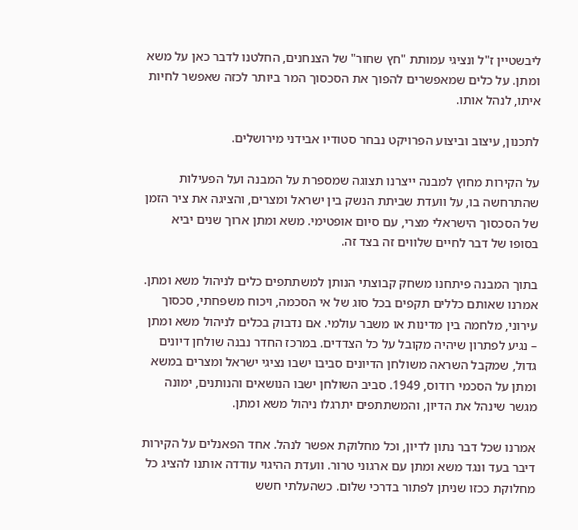ליבשטיין ז"ל ונציגי עמותת "חץ שחור" של הצנחנים, החלטנו לדבר כאן על משא ומתן. על כלים שמאפשרים להפוך את הסכסוך המר ביותר לכזה שאפשר לחיות איתו, לנהל אותו.

לתכנון, עיצוב וביצוע הפרויקט נבחר סטודיו אבידני מירושלים.

על הקירות מחוץ למבנה ייצרנו תצוגה שמספרת על המבנה ועל הפעילות שהתרחשה בו, על וועדת שביתת הנשק בין ישראל ומצרים, והציגה את ציר הזמן של הסכסוך הישראלי מצרי, עם סיום אופטימי. משא ומתן ארוך שנים יביא בסופו של דבר לחיים שלווים זה בצד זה.

בתוך המבנה פיתחנו משחק קבוצתי הנותן למשתתפים כלים לניהול משא ומתן. אמרנו שאותם כללים תקפים בכל סוג של אי הסכמה, ויכוח משפחתי, סכסוך עירוני, מלחמה בין מדינות או משבר עולמי. אם נדבוק בכלים לניהול משא ומתן – נגיע לפתרון שיהיה מקובל על כל הצדדים. במרכז החדר נבנה שולחן דיונים גדול, שמקבל השראה משולחן הדיונים סביבו ישבו נציגי ישראל ומצרים במשא ומתן על הסכמי רודוס, 1949. סביב השולחן ישבו הנושאים והנותנים, ימונה מגשר שינהל את הדיון, והמשתתפים יתרגלו ניהול משא ומתן.

אמרנו שכל דבר נתון לדיון, וכל מחלוקת אפשר לנהל. אחד הפאנלים על הקירות דיבר בעד ונגד משא ומתן עם ארגוני טרור. וועדת ההיגוי עודדה אותנו להציג כל מחלוקת ככזו שניתן לפתור בדרכי שלום. כשהעלתי חשש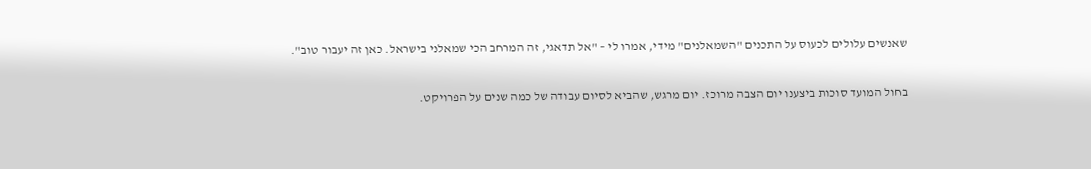שאנשים עלולים לכעוס על התכנים "השמאלנים" מידי, אמרו לי – "אל תדאגי, זה המרחב הכי שמאלני בישראל. כאן זה יעבור טוב".

בחול המועד סוכות ביצענו יום הצבה מרוכז. יום מרגש, שהביא לסיום עבודה של כמה שנים על הפרויקט.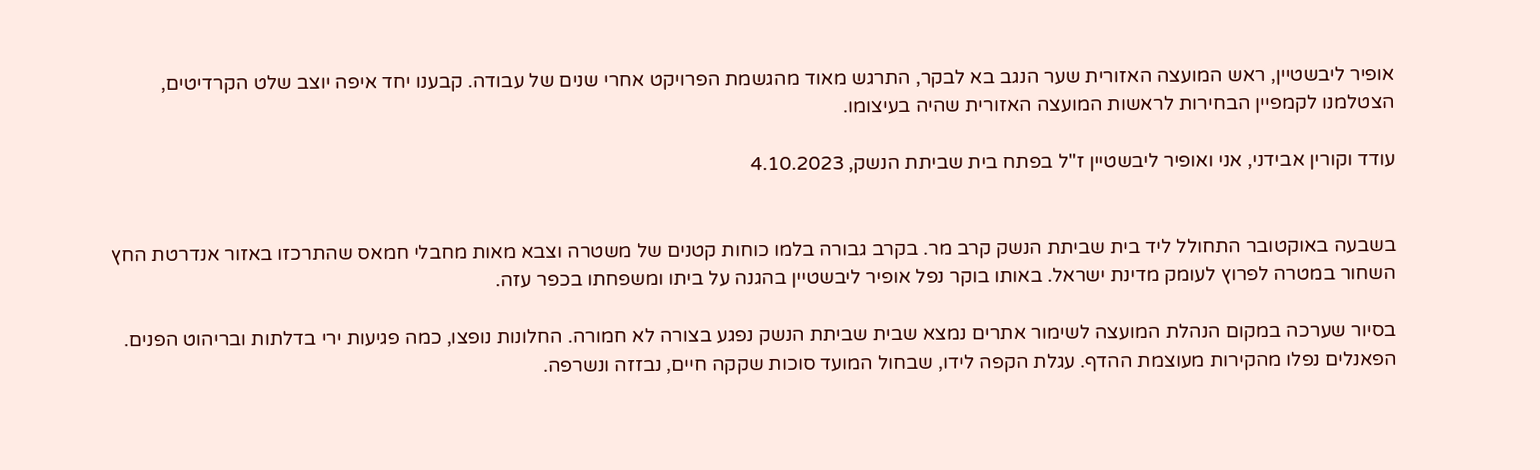אופיר ליבשטיין, ראש המועצה האזורית שער הנגב בא לבקר, התרגש מאוד מהגשמת הפרויקט אחרי שנים של עבודה. קבענו יחד איפה יוצב שלט הקרדיטים, הצטלמנו לקמפיין הבחירות לראשות המועצה האזורית שהיה בעיצומו.

עודד וקורין אבידני, אני ואופיר ליבשטיין ז"ל בפתח בית שביתת הנשק, 4.10.2023


בשבעה באוקטובר התחולל ליד בית שביתת הנשק קרב מר. בקרב גבורה בלמו כוחות קטנים של משטרה וצבא מאות מחבלי חמאס שהתרכזו באזור אנדרטת החץ השחור במטרה לפרוץ לעומק מדינת ישראל. באותו בוקר נפל אופיר ליבשטיין בהגנה על ביתו ומשפחתו בכפר עזה.

בסיור שערכה במקום הנהלת המועצה לשימור אתרים נמצא שבית שביתת הנשק נפגע בצורה לא חמורה. החלונות נופצו, כמה פגיעות ירי בדלתות ובריהוט הפנים. הפאנלים נפלו מהקירות מעוצמת ההדף. עגלת הקפה לידו, שבחול המועד סוכות שקקה חיים, נבזזה ונשרפה.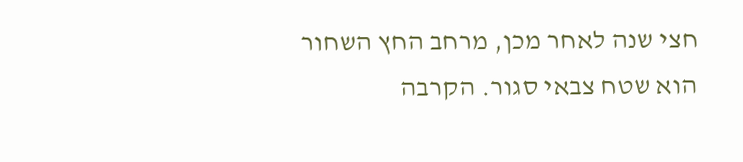חצי שנה לאחר מכן, מרחב החץ השחור הוא שטח צבאי סגור. הקרבה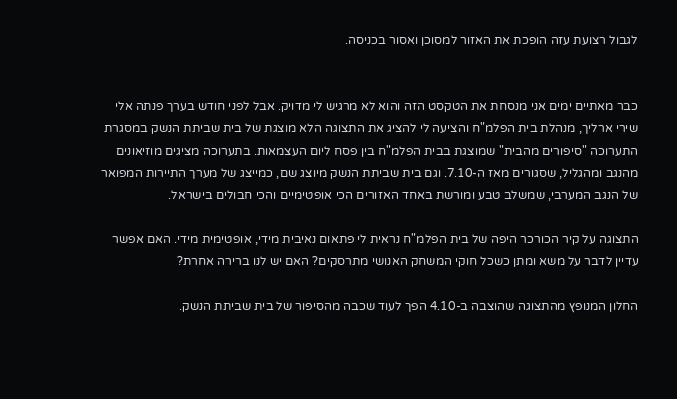לגבול רצועת עזה הופכת את האזור למסוכן ואסור בכניסה.


כבר מאתיים ימים אני מנסחת את הטקסט הזה והוא לא מרגיש לי מדויק. אבל לפני חודש בערך פנתה אלי שירי ארליך, מנהלת בית הפלמ"ח והציעה לי להציג את התצוגה הלא מוצגת של בית שביתת הנשק במסגרת התערוכה "סיפורים מהבית" שמוצגת בבית הפלמ"ח בין פסח ליום העצמאות. בתערוכה מציגים מוזיאונים מהנגב ומהגליל, שסגורים מאז ה-7.10. וגם בית שביתת הנשק מיוצג שם, כמייצג של מערך התיירות המפואר של הנגב המערבי, שמשלב טבע ומורשת באחד האזורים הכי אופטימיים והכי חבולים בישראל.

התצוגה על קיר הכורכר היפה של בית הפלמ"ח נראית לי פתאום נאיבית מידי, אופטימית מידי. האם אפשר עדיין לדבר על משא ומתן כשכל חוקי המשחק האנושי מתרסקים? האם יש לנו ברירה אחרת?

החלון המנופץ מהתצוגה שהוצבה ב-4.10 הפך לעוד שכבה מהסיפור של בית שביתת הנשק.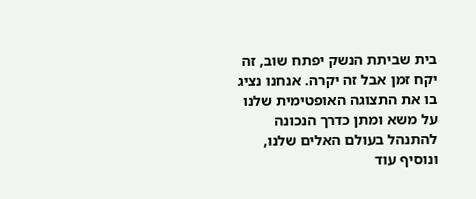בית שביתת הנשק יפתח שוב, זה יקח זמן אבל זה יקרה. אנחנו נציג בו את התצוגה האופטימית שלנו על משא ומתן כדרך הנכונה להתנהל בעולם האלים שלנו, ונוסיף עוד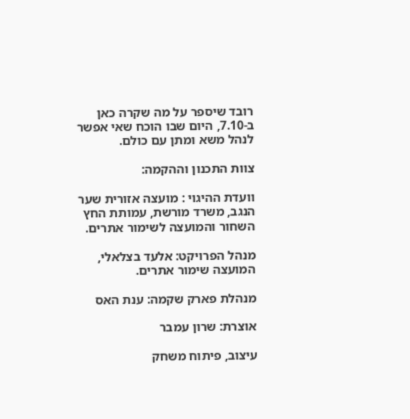רובד שיספר על מה שקרה כאן ב-7.10, היום שבו הוכח שאי אפשר לנהל משא ומתן עם כולם.

צוות התכנון וההקמה:

וועדת ההיגוי : מועצה אזורית שער הנגב, משרד מורשת, עמותת החץ השחור והמועצה לשימור אתרים.

מנהל הפרויקט: אלעד בצלאלי, המועצה שימור אתרים.

מנהלת פארק שקמה: ענת האס

אוצרת: שרון עמבר

עיצוב, פיתוח משחק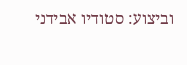וביצוע: סטודיו אבידני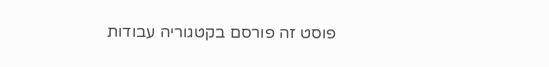פוסט זה פורסם בקטגוריה עבודות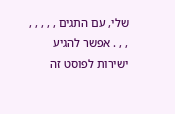שלי, עם התגים , , , , , , , . אפשר להגיע ישירות לפוסט זה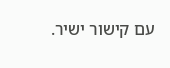עם קישור ישיר.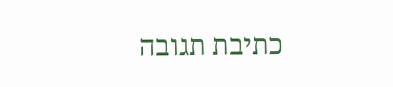כתיבת תגובה